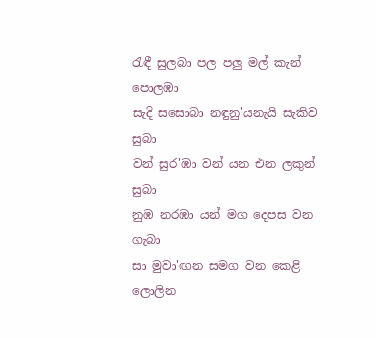රැඳී සුලබා පල පලු මල් කැන් පොලඹා
සැදි සසොබා නඳුනු'යනැයි සැකිව සුබා
වන් සුර'ඹා වන් යන එන ලකුන් සුබා
නුඹ නරඹා යන් මග දෙපස වන ගැබා
සා මුවා'ඟන සමග වන කෙළි ලොලින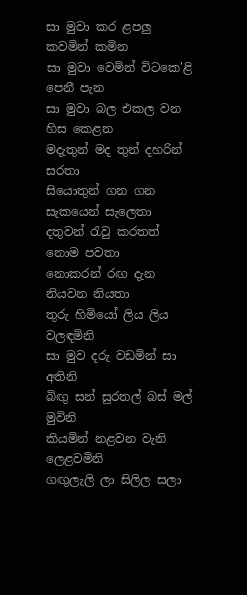සා මුවා කර ළපලු කවමින් කමින
සා මුවා වෙමින් විටකෙ'ළි පෙනී පැන
සා මුවා බල එකල වන හිස කෙළන
මදැතුන් මද තුන් දහරින් සරතා
සියොතුන් ගන ගන සැකයෙන් සැලෙතා
දතුවන් රැවු කරතත් නොම පවතා
නොකරන් රඟ දැන නියවන නියතා
තුරු හිමියෝ ලිය ලිය වලඳමිනි
සා මුව දරු වඩමින් සා අතිනි
බිඟු සන් සුරතල් බස් මල් මුවිනි
කියමින් නළවන වැනි ලෙළවමිනි
ගඟුලැලි ලා සිලිල සලා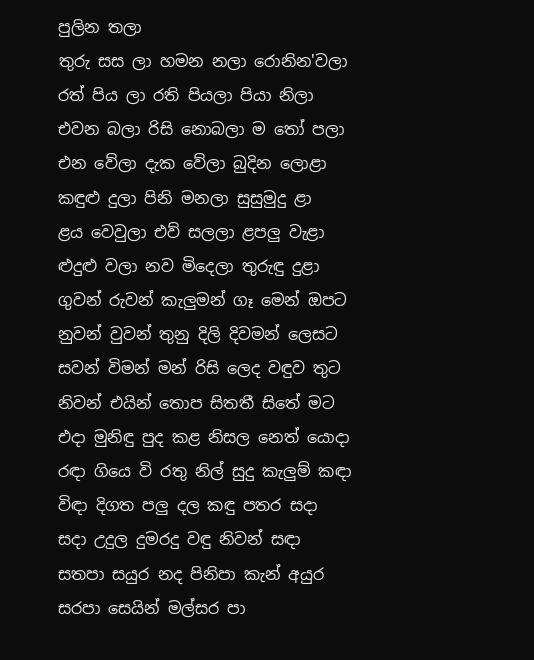පුලින තලා
තුරු සස ලා හමන නලා රොනින'වලා
රත් පිය ලා රති පියලා පියා නිලා
එවන බලා රිසි නොබලා ම තෝ පලා
එන වේලා දැක වේලා බුදින ලොළා
කඳුළු දුලා පිනි මනලා සුසුමුදු ළා
ළය වෙවුලා එව් සලලා ළපලු වැළා
ළුදුළු වලා නව මිදෙලා තුරුඳු දුළා
ගුවන් රුවන් කැලුමන් ගෑ මෙන් ඔපට
නුවන් වුවන් තුනු දිලි දිවමන් ලෙසට
සවන් විමන් මන් රිසි ලෙද වඳුව තුට
නිවන් එයින් තොප සිතතී සිතේ මට
එදා මුනිඳු පුද කළ නිසල නෙත් යොදා
රඳා ගියෙ වි රතු නිල් සුදු කැලුම් කඳා
විඳා දිගත පලු දල කඳු පතර සදා
සදා උදුල දුමරදු වඳු නිවන් සඳා
සතපා සයුර නද පිනිපා කැන් අයුර
සරපා සෙයින් මල්සර පා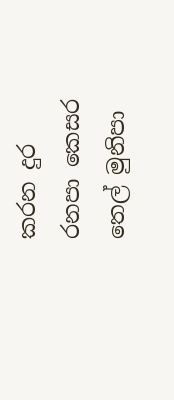කරන දුර
රනපා කෙසර තෙල් මුනිපා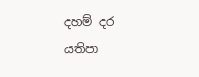දහම් දර
යතිපා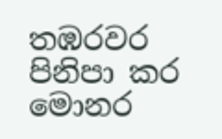තඹරවර පිනිපා කර මොනර